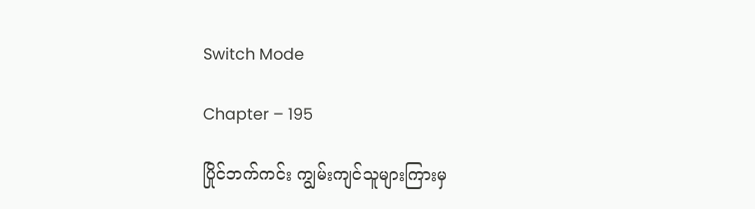Switch Mode

Chapter – 195

ပြိုင်ဘက်ကင်း ကျွမ်းကျင်သူများကြားမှ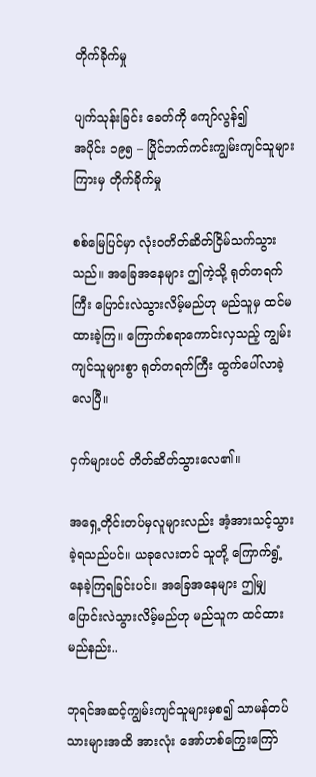တိုက်ခိုက်မှု

ပျက်သုန်းခြင်း ခေတ်ကို ကျော်လွန်၍
အပိုင်း ၁၉၅ – ပြိုင်ဘက်ကင်းကျွမ်းကျင်သူများကြားမှ တိုက်ခိုက်မှု

စစ်မြေပြင်မှာ လုံးဝတိတ်ဆိတ်ငြိမ်သက်သွားသည်။ အခြေအနေများ ဤကဲ့သို့ ရုတ်တရက်ကြီး ပြောင်းလဲသွားလိမ့်မည်ဟု မည်သူမှ ထင်မထားခဲ့ကြ။ ကြောက်စရာကောင်းလှသည့် ကျွမ်းကျင်သူများစွာ ရုတ်တရက်ကြီး ထွက်ပေါ်လာခဲ့လေပြီ။

ငှက်များပင် တိတ်ဆိတ်သွားလေ၏။

အရှေ့တိုင်းတပ်မှလူများလည်း အံ့အားသင့်သွားခဲ့ရသည်ပင်။ ယခုလေးတင် သူတို့ ကြောက်ရွံ့နေခဲ့ကြရခြင်းပင်။ အခြေအနေများ ဤမျှပြောင်းလဲသွားလိမ့်မည်ဟု မည်သူက ထင်ထားမည်နည်း..

ဘုရင်အဆင့်ကျွမ်းကျင်သူများမှစ၍ သာမန်တပ်သားများအထိ အားလုံး အော်ဟစ်ကြွေးကြော်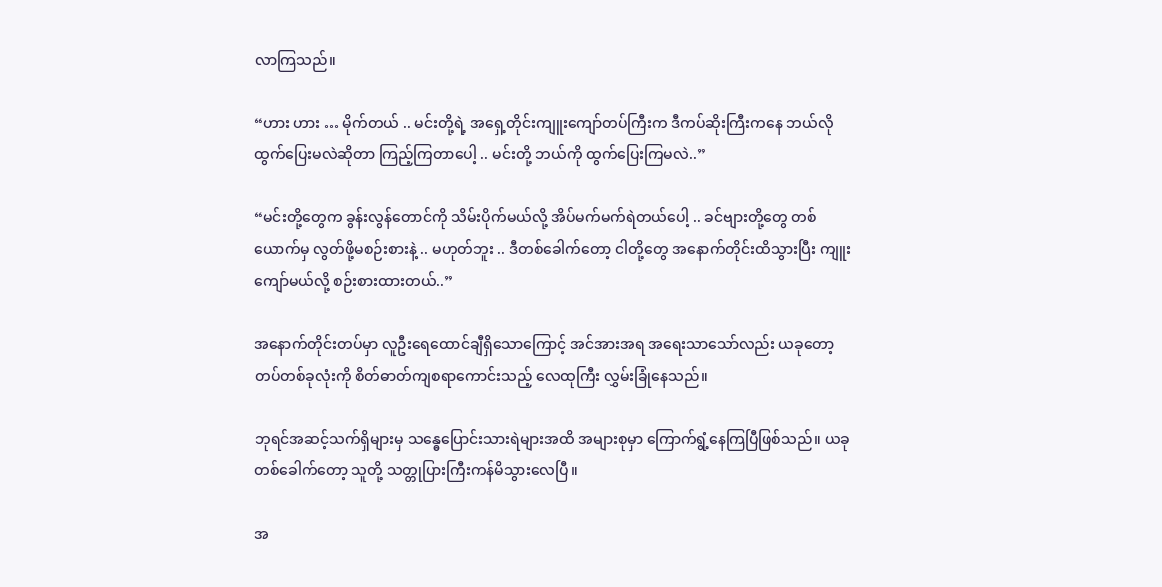လာကြသည်။

“ဟား ဟား … မိုက်တယ် .. မင်းတို့ရဲ့ အရှေ့တိုင်းကျူးကျော်တပ်ကြီးက ဒီကပ်ဆိုးကြီးကနေ ဘယ်လိုထွက်ပြေးမလဲဆိုတာ ကြည့်ကြတာပေါ့ .. မင်းတို့ ဘယ်ကို ထွက်ပြေးကြမလဲ..”

“မင်းတို့တွေက ခွန်းလွန်တောင်ကို သိမ်းပိုက်မယ်လို့ အိပ်မက်မက်ရဲတယ်ပေါ့ .. ခင်ဗျားတို့တွေ တစ်ယောက်မှ လွတ်ဖို့မစဉ်းစားနဲ့ .. မဟုတ်ဘူး .. ဒီတစ်ခေါက်တော့ ငါတို့တွေ အနောက်တိုင်းထိသွားပြီး ကျူးကျော်မယ်လို့ စဉ်းစားထားတယ်..”

အနောက်တိုင်းတပ်မှာ လူဦးရေထောင်ချီရှိသောကြောင့် အင်အားအရ အရေးသာသော်လည်း ယခုတော့ တပ်တစ်ခုလုံးကို စိတ်ဓာတ်ကျစရာကောင်းသည့် လေထုကြီး လွှမ်းခြုံနေသည်။

ဘုရင်အဆင့်သက်ရှိများမှ သန္ဓေပြောင်းသားရဲများအထိ အများစုမှာ ကြောက်ရွံ့နေကြပြီဖြစ်သည်။ ယခုတစ်ခေါက်တော့ သူတို့ သတ္တုပြားကြီးကန်မိသွားလေပြီ။

အ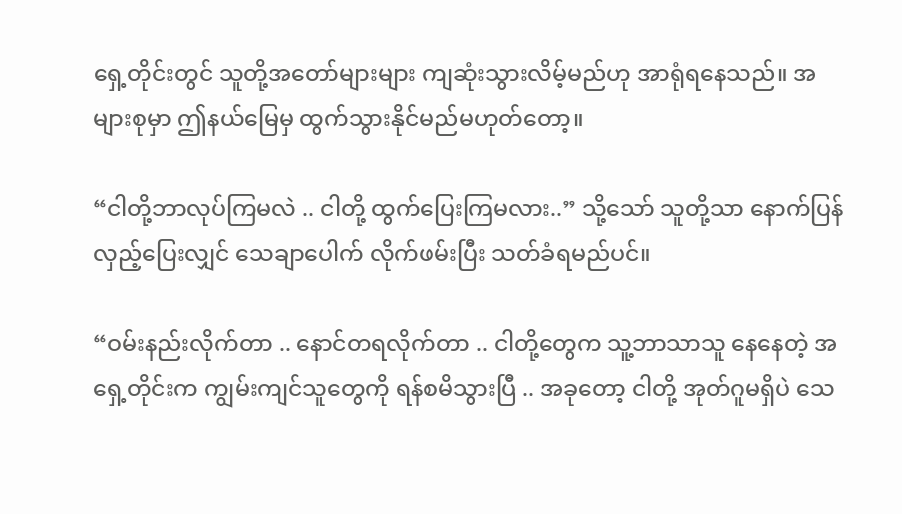ရှေ့တိုင်းတွင် သူတို့အတော်များများ ကျဆုံးသွားလိမ့်မည်ဟု အာရုံရနေသည်။ အများစုမှာ ဤနယ်မြေမှ ထွက်သွားနိုင်မည်မဟုတ်တော့။

“ငါတို့ဘာလုပ်ကြမလဲ .. ငါတို့ ထွက်ပြေးကြမလား..” သို့သော် သူတို့သာ နောက်ပြန်လှည့်ပြေးလျှင် သေချာပေါက် လိုက်ဖမ်းပြီး သတ်ခံရမည်ပင်။

“ဝမ်းနည်းလိုက်တာ .. နောင်တရလိုက်တာ .. ငါတို့တွေက သူ့ဘာသာသူ နေနေတဲ့ အရှေ့တိုင်းက ကျွမ်းကျင်သူတွေကို ရန်စမိသွားပြီ .. အခုတော့ ငါတို့ အုတ်ဂူမရှိပဲ သေ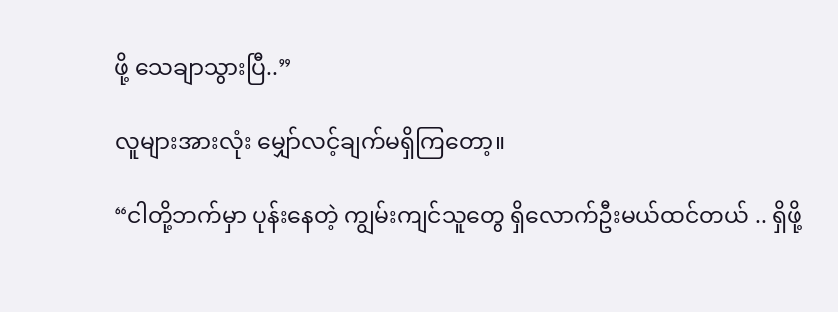ဖို့ သေချာသွားပြီ..”

လူများအားလုံး မျှော်လင့်ချက်မရှိကြတော့။

“ငါတို့ဘက်မှာ ပုန်းနေတဲ့ ကျွမ်းကျင်သူတွေ ရှိလောက်ဦးမယ်ထင်တယ် .. ရှိဖို့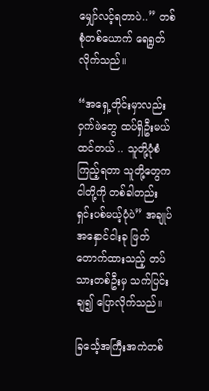မျှော်လင့်ရတာပဲ..” တစ်စုံတစ်ယောက် ရေရွတ်လိုက်သည်။

“အရှေ့တိုင်းမှာလည်း ဝှက်ဖဲတွေ ထပ်ရှိဦးမယ်ထင်တယ် .. သူတို့ပုံစံကြည့်ရတာ သူတို့တွေက ငါတို့ကို တစ်ခါတည်း ရှင်းပစ်မယ့်ပုံပဲ” အချုပ်အနှောင်ငါးခု ဖြတ်တောက်ထားသည့် တပ်သားတစ်ဦးမှ သက်ပြင်းချ၍ ပြောလိုက်သည်။

ခြင်္သေ့အကြီးအကဲတစ်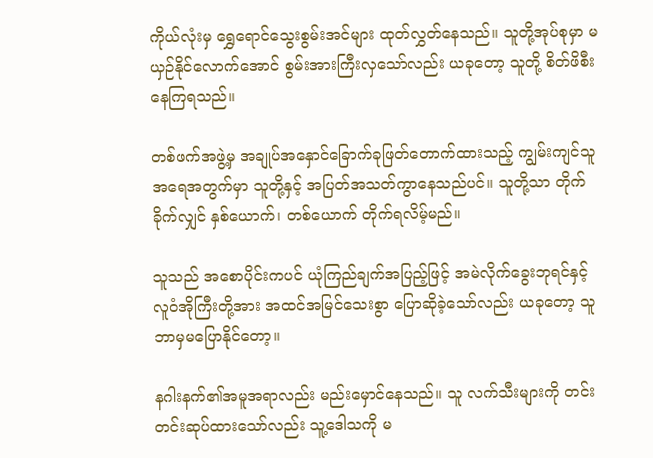ကိုယ်လုံးမှ ရွှေရောင်သွေးစွမ်းအင်များ ထုတ်လွှတ်နေသည်။ သူတို့အုပ်စုမှာ မယှဉ်နိုင်လောက်အောင် စွမ်းအားကြီးလှသော်လည်း ယခုတော့ သူတို့ စိတ်ဖိစီးနေကြရသည်။

တစ်ဖက်အဖွဲ့မှ အချုပ်အနှောင်ခြောက်ခုဖြတ်တောက်ထားသည့် ကျွမ်းကျင်သူအရေအတွက်မှာ သူတို့နှင့် အပြတ်အသတ်ကွာနေသည်ပင်။ သူတို့သာ တိုက်ခိုက်လျှင် နှစ်ယောက်၊ တစ်ယောက် တိုက်ရလိမ့်မည်။

သူသည် အစောပိုင်းကပင် ယုံကြည်ချက်အပြည့်ဖြင့် အမဲလိုက်ခွေးဘုရင်နှင့် လူဝံအိုကြီးတို့အား အထင်အမြင်သေးစွာ ပြောဆိုခဲ့သော်လည်း ယခုတော့ သူ ဘာမှမပြောနိုင်တော့။

နဂါးနက်၏အမူအရာလည်း မည်းမှောင်နေသည်။ သူ လက်သီးများကို တင်းတင်းဆုပ်ထားသော်လည်း သူ့ဒေါသကို မ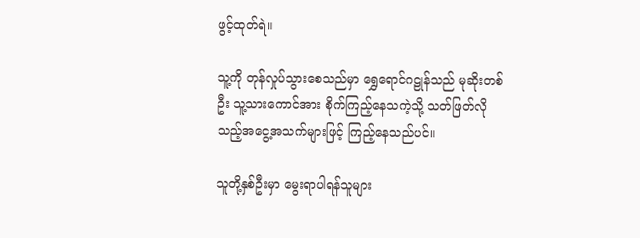ဖွင့်ထုတ်ရဲ။

သူ့ကို တုန်လှုပ်သွားစေသည်မှာ ရွှေရောင်ဂဠုန်သည် မုဆိုးတစ်ဦး သူ့သားကောင်အား စိုက်ကြည့်နေသကဲ့သို့ သတ်ဖြတ်လိုသည့်အငွေ့အသက်များဖြင့် ကြည့်နေသည်ပင်။

သူတို့နှစ်ဦးမှာ မွေးရာပါရန်သူများ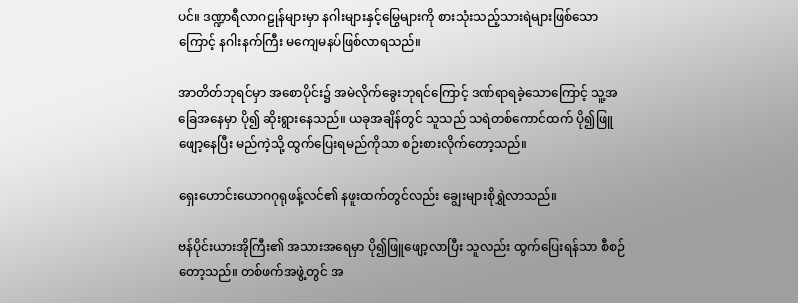ပင်။ ဒဏ္ဍာရီလာဂဠုန်များမှာ နဂါးများနှင့်မြွေများကို စားသုံးသည့်သားရဲများဖြစ်သောကြောင့် နဂါးနက်ကြီး မကျေမနပ်ဖြစ်လာရသည်။

အာတိတ်ဘုရင်မှာ အစောပိုင်း၌ အမဲလိုက်ခွေးဘုရင်ကြောင့် ဒဏ်ရာရခဲ့သောကြောင့် သူ့အခြေအနေမှာ ပို၍ ဆိုးရွားနေသည်။ ယခုအချိန်တွင် သူသည် သရဲတစ်ကောင်ထက် ပို၍ဖြူဖျော့နေပြီး မည်ကဲ့သို့ ထွက်ပြေးရမည်ကိုသာ စဉ်းစားလိုက်တော့သည်။

ရှေးဟောင်းယောဂဂုရုဖန့်လင်၏ နဖူးထက်တွင်လည်း ချွေးများစိုရွှဲလာသည်။

ဗန်ပိုင်းယားအိုကြီး၏ အသားအရေမှာ ပို၍ဖြူဖျော့လာပြီး သူလည်း ထွက်ပြေးရန်သာ စီစဉ်တော့သည်။ တစ်ဖက်အဖွဲ့တွင် အ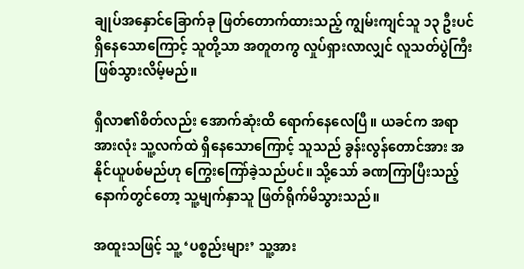ချုပ်အနှောင်ခြောက်ခု ဖြတ်တောက်ထားသည့် ကျွမ်းကျင်သူ ၁၃ ဦးပင်ရှိနေသောကြောင့် သူတို့သာ အတူတကွ လှုပ်ရှားလာလျှင် လူသတ်ပွဲကြီး ဖြစ်သွားလိမ့်မည်။

ရှီလာ၏စိတ်လည်း အောက်ဆုံးထိ ရောက်နေလေပြီ။ ယခင်က အရာအားလုံး သူ့လက်ထဲ ရှိနေသောကြောင့် သူသည် ခွန်းလွန်တောင်အား အနိုင်ယူပစ်မည်ဟု ကြွေးကြော်ခဲ့သည်ပင်။ သို့သော် ခဏကြာပြီးသည့်နောက်တွင်တော့ သူ့မျက်နှာသူ ဖြတ်ရိုက်မိသွားသည်။

အထူးသဖြင့် သူ့ ‘ပစ္စည်းများ’ သူ့အား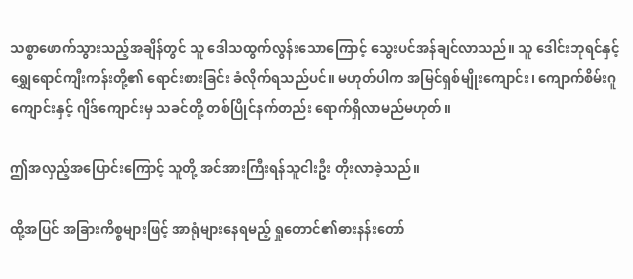သစ္စာဖောက်သွားသည့်အချိန်တွင် သူ ဒေါသထွက်လွန်းသောကြောင့် သွေးပင်အန်ချင်လာသည်။ သူ ဒေါင်းဘုရင်နှင့် ရျွှေရောင်ကျီးကန်းတို့၏ ရောင်းစားခြင်း ခံလိုက်ရသည်ပင်။ မဟုတ်ပါက အမြင်ရှစ်မျိုးကျောင်း၊ ကျောက်စိမ်းဂူကျောင်းနှင့် ဂျိဒ်ကျောင်းမှ သခင်တို့ တစ်ပြိုင်နက်တည်း ရောက်ရှိလာမည်မဟုတ်။

ဤအလှည့်အပြောင်းကြောင့် သူတို့ အင်အားကြီးရန်သူငါးဦး တိုးလာခဲ့သည်။

ထို့အပြင် အခြားကိစ္စများဖြင့် အာရုံများနေရမည့် ရှုတောင်၏ဓားနန်းတော်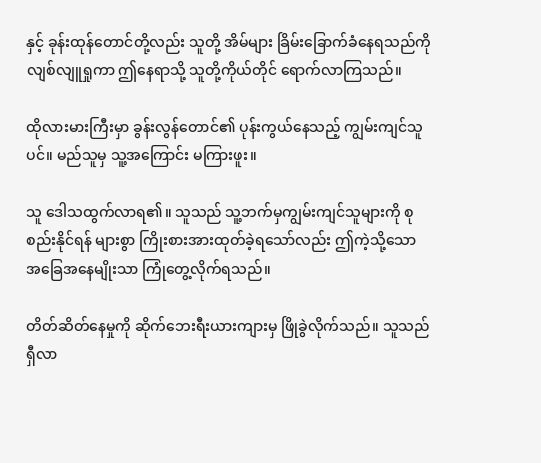နှင့် ခုန်းထုန်တောင်တို့လည်း သူတို့ အိမ်များ ခြိမ်းခြောက်ခံနေရသည်ကို လျစ်လျူရှုကာ ဤနေရာသို့ သူတို့ကိုယ်တိုင် ရောက်လာကြသည်။

ထိုလားမားကြီးမှာ ခွန်းလွန်တောင်၏ ပုန်းကွယ်နေသည့် ကျွမ်းကျင်သူပင်။ မည်သူမှ သူ့အကြောင်း မကြားဖူး။

သူ ဒေါသထွက်လာရ၏။ သူသည် သူ့ဘက်မှကျွမ်းကျင်သူများကို စုစည်းနိုင်ရန် များစွာ ကြိုးစားအားထုတ်ခဲ့ရသော်လည်း ဤကဲ့သို့သော အခြေအနေမျိုးသာ ကြုံတွေ့လိုက်ရသည်။

တိတ်ဆိတ်နေမှုကို ဆိုက်ဘေးရီးယားကျားမှ ဖြိုခွဲလိုက်သည်။ သူသည် ရှီလာ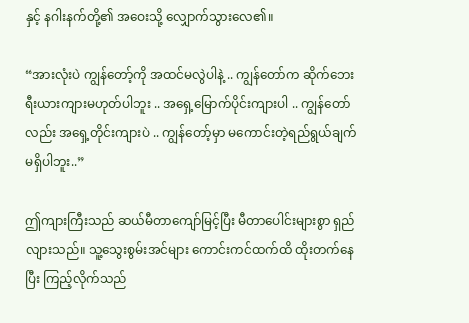နှင့် နဂါးနက်တို့၏ အဝေးသို့‌ လျှောက်သွားလေ၏။

“အားလုံးပဲ ကျွန်တော့်ကို အထင်မလွဲပါနဲ့ .. ကျွန်တော်က ဆိုက်ဘေးရီးယားကျားမဟုတ်ပါဘူး .. အရှေ့မြောက်ပိုင်းကျားပါ .. ကျွန်တော်လည်း အရှေ့တိုင်းကျားပဲ .. ကျွန်တော့်မှာ မကောင်းတဲ့ရည်ရွယ်ချက် မရှိပါဘူး..”

ဤကျားကြီးသည် ဆယ်မီတာကျော်မြင့်ပြီး မီတာပေါင်းများစွာ ရှည်လျားသည်။ သူ့သွေးစွမ်းအင်များ ကောင်းကင်ထက်ထိ ထိုးတက်နေပြီး ကြည့်လိုက်သည်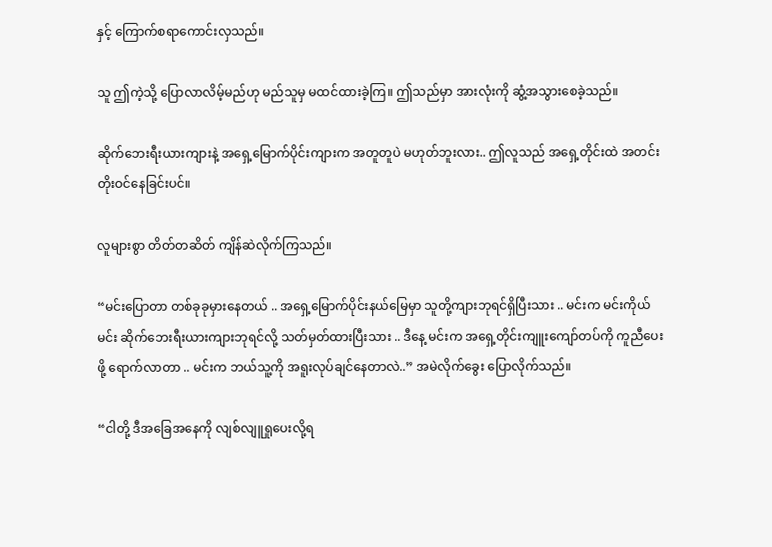နှင့် ကြောက်စရာကောင်းလှသည်။

သူ ဤကဲ့သို့ ပြောလာလိမ့်မည်ဟု မည်သူမှ မထင်ထားခဲ့ကြ။ ဤသည်မှာ အားလုံးကို ဆွံ့အသွားစေခဲ့သည်။

ဆိုက်ဘေးရီးယားကျားနဲ့ အရှေ့မြောက်ပိုင်းကျားက အတူတူပဲ မဟုတ်ဘူးလား.. ဤလူသည် အရှေ့တိုင်းထဲ အတင်းတိုးဝင်နေခြင်းပင်။

လူများစွာ တိတ်တဆိတ် ကျိန်ဆဲလိုက်ကြသည်။

“မင်းပြောတာ တစ်ခုခုမှားနေတယ် .. အရှေ့မြောက်ပိုင်းနယ်မြေမှာ သူတို့ကျားဘုရင်ရှိပြီးသား .. မင်းက မင်းကိုယ်မင်း ဆိုက်ဘေးရီးယားကျားဘုရင်လို့ သတ်မှတ်ထားပြီးသား .. ဒီနေ့ မင်းက အရှေ့တိုင်းကျူးကျော်တပ်ကို ကူညီပေးဖို့ ရောက်လာတာ .. မင်းက ဘယ်သူ့ကို အရူးလုပ်ချင်နေတာလဲ..” အမဲလိုက်ခွေး ပြောလိုက်သည်။

“ငါတို့ ဒီအခြေအနေကို လျစ်လျူရှုပေးလို့ရ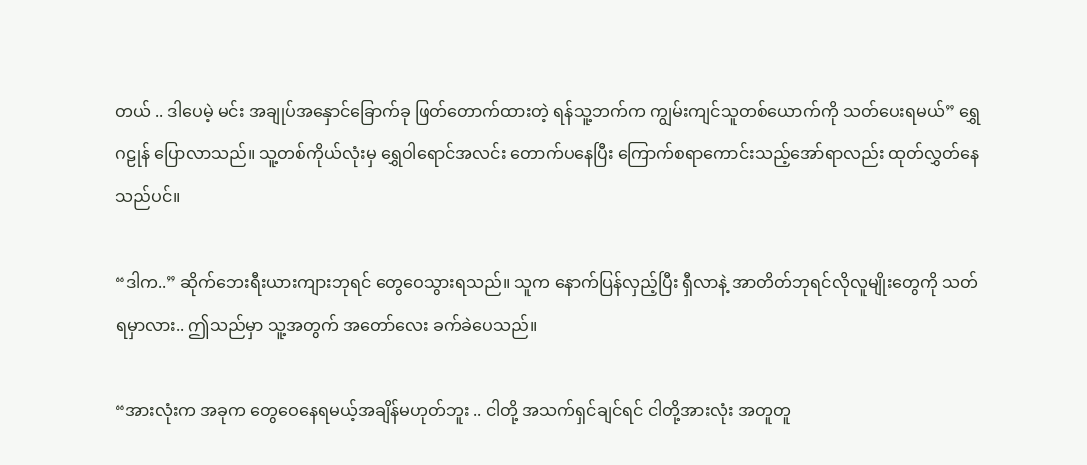တယ် .. ဒါပေမဲ့ မင်း အချုပ်အနှောင်ခြောက်ခု ဖြတ်တောက်ထားတဲ့ ရန်သူ့ဘက်က ကျွမ်းကျင်သူတစ်ယောက်ကို သတ်ပေးရမယ်” ရွှေဂဠုန် ပြောလာသည်။ သူ့တစ်ကိုယ်လုံးမှ ရွှေဝါရောင်အလင်း တောက်ပနေပြီး ကြောက်စရာကောင်းသည့်အော်ရာလည်း ထုတ်လွှတ်နေသည်ပင်။

“ဒါက..” ဆိုက်ဘေးရီးယားကျားဘုရင် တွေဝေသွားရသည်။ သူက နောက်ပြန်လှည့်ပြီး ရှီလာနဲ့ အာတိတ်ဘုရင်လိုလူမျိုးတွေကို သတ်ရမှာလား.. ဤသည်မှာ သူ့အတွက် အတော်လေး ခက်ခဲပေသည်။

“အားလုံးက အခုက တွေဝေနေရမယ့်အချိန်မဟုတ်ဘူး .. ငါတို့ အသက်ရှင်ချင်ရင် ငါတို့အားလုံး အတူတူ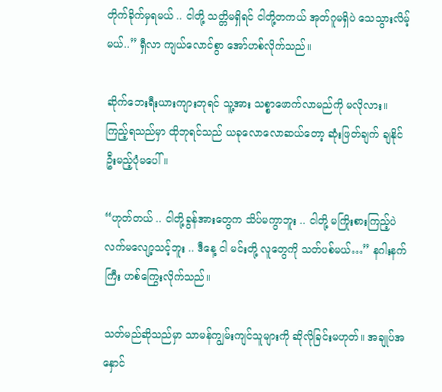တိုက်ခိုက်မှရမယ် .. ငါတို့ သတ္တိမရှိရင် ငါတို့တကယ် အုတ်ဂူမရှိပဲ သေသွားလိမ့်မယ်..” ရှီလာ ကျယ်လောင်စွာ အော်ဟစ်လိုက်သည်။

ဆိုက်ဘေးရီးယားကျားဘုရင် သူ့အား သစ္စာဖောက်လာမည်ကို မလိုလား။ ကြည့်ရသည်မှာ ထိုဘုရင်သည် ယခုလောလောဆယ်တော့ ဆုံးဖြတ်ချက် ချနိုင်ဦးမည့်ပုံမပေါ်။

“ဟုတ်တယ် .. ငါတို့ခွန်အားတွေက သိပ်မကွာဘူး .. ငါတို့ မကြိုးစားကြည့်ပဲ လက်မလျော့သင့်ဘူး .. ဒီနေ့ ငါ မင်းတို့ လူတွေကို သတ်ပစ်မယ်…” နဂါးနက်ကြီး ဟစ်ကြွေးလိုက်သည်။

သတ်မည်ဆိုသည်မှာ သာမန်ကျွမ်းကျင်သူများကို ဆိုလိုခြင်းမဟုတ်။ အချုပ်အနှောင်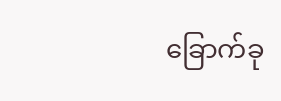ခြောက်ခု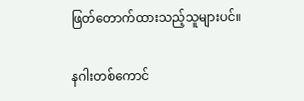ဖြတ်တောက်ထားသည့်သူများပင်။

နဂါးတစ်ကောင်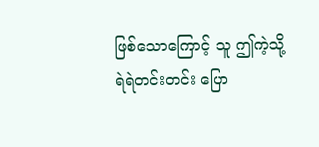ဖြစ်သောကြောင့် သူ ဤကဲ့သို့ ရဲရဲတင်းတင်း ပြော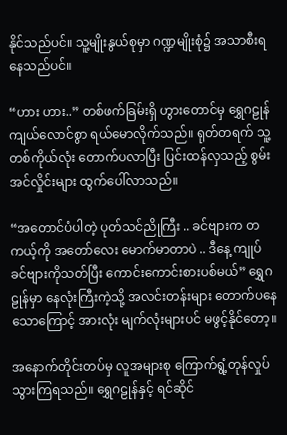နိုင်သည်ပင်။ သူ့မျိုးနွယ်စုမှာ ဂဏ္ဍမျိုးစုံ၌ အသာစီးရနေသည်ပင်။

“ဟား ဟား..” တစ်ဖက်ခြမ်းရှိ ဟွားတောင်မှ ရွှေဂဠုန် ကျယ်လောင်စွာ ရယ်မောလိုက်သည်။ ရုတ်တရက် သူ့တစ်ကိုယ်လုံး တောက်ပလာပြီး ပြင်းထန်လှသည့် စွမ်းအင်လှိုင်းများ ထွက်ပေါ်လာသည်။

“အတောင်ပံပါတဲ့ ပုတ်သင်ညိုကြီး .. ခင်ဗျားက တကယ့်ကို အတော်လေး မောက်မာတာပဲ .. ဒီနေ့ ကျုပ် ခင်ဗျားကိုသတ်ပြီး ကောင်းကောင်းစားပစ်မယ်” ရွှေဂဠုန်မှာ နေလုံးကြီးကဲ့သို့ အလင်းတန်းများ တောက်ပနေသောကြောင့် အားလုံး မျက်လုံးများပင် မဖွင့်နိုင်တော့။

အနောက်တိုင်းတပ်မှ လူအများစု ကြောက်ရွံ့တုန်လှုပ်သွားကြရသည်။ ရွှေဂဠုန်နှင့် ရင်ဆိုင်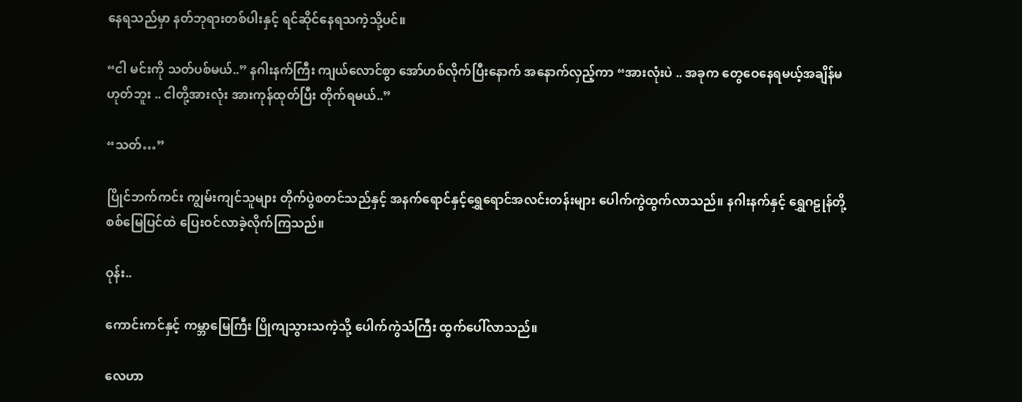နေရသည်မှာ နတ်ဘုရားတစ်ပါးနှင့် ရင်ဆိုင်နေရသကဲ့သို့ပင်။

“ငါ မင်းကို သတ်ပစ်မယ်..” နဂါးနက်ကြီး ကျယ်လောင်စွာ အော်ဟစ်လိုက်ပြီးနောက် အနောက်လှည့်ကာ “အားလုံးပဲ .. အခုက တွေဝေနေရမယ့်အချိန်မဟုတ်ဘူး .. ငါတို့အားလုံး အားကုန်ထုတ်ပြီး တိုက်ရမယ်..”

“သတ်…”

ပြိုင်ဘက်ကင်း ကျွမ်းကျင်သူများ တိုက်ပွဲစတင်သည်နှင့် အနက်ရောင်နှင့်ရွှေရောင်အလင်းတန်းများ ပေါက်ကွဲထွက်လာသည်။ နဂါးနက်နှင့် ရွှေဂဠုန်တို့ စစ်မြေပြင်ထဲ ပြေးဝင်လာခဲ့လိုက်ကြသည်။

ဝုန်း..

ကောင်းကင်နှင့် ကမ္ဘာမြေကြီး ပြိုကျသွားသကဲ့သို့ ပေါက်ကွဲသံကြီး ထွက်ပေါ်လာသည်။

လေဟာ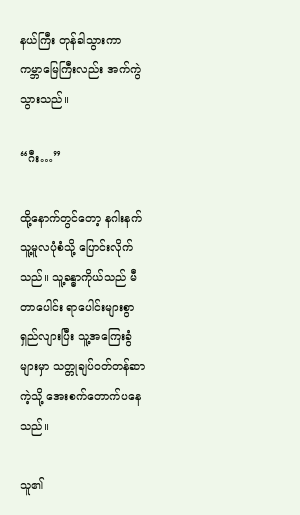နယ်ကြီး တုန်ခါသွားကာ ကမ္ဘာမြေကြီးလည်း အက်ကွဲသွားသည်။

“ဂီး…”

ထို့နောက်တွင်တော့ နဂါးနက် သူ့မူလပုံစံသို့ ပြောင်းလိုက်သည်။ သူ့ခန္ဓာကိုယ်သည် မီတာပေါင်း ရာပေါင်းများစွာ ရှည်လျားပြီး သူ့အကြေးခွံများမှာ သတ္တုချပ်ဝတ်တန်ဆာကဲ့သို့ အေးစက်တောက်ပနေသည်။

သူ၏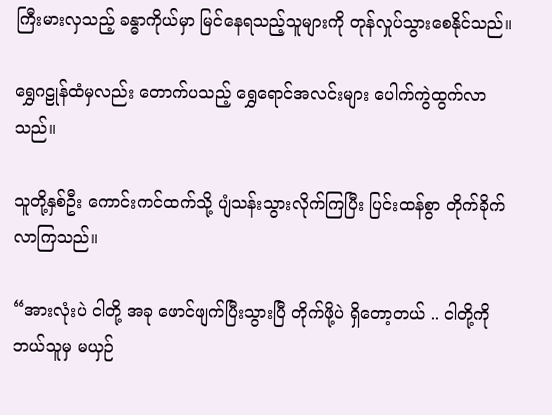ကြီးမားလှသည့် ခန္ဓာကိုယ်မှာ မြင်နေရသည့်သူများကို တုန်လှုပ်သွားစေနိုင်သည်။

ရွှေဂဠုန်ထံမှလည်း တောက်ပသည့် ရွှေရောင်အလင်းများ ပေါက်ကွဲထွက်လာသည်။

သူတို့နှစ်ဦး ကောင်းကင်ထက်သို့ ပျံသန်းသွားလိုက်ကြပြီး ပြင်းထန်စွာ တိုက်ခိုက်လာကြသည်။

“အားလုံးပဲ ငါတို့ အခု ဖောင်ဖျက်ပြီးသွားပြီ တိုက်ဖို့ပဲ ရှိတော့တယ် .. ငါတို့ကို ဘယ်သူမှ မယှဉ်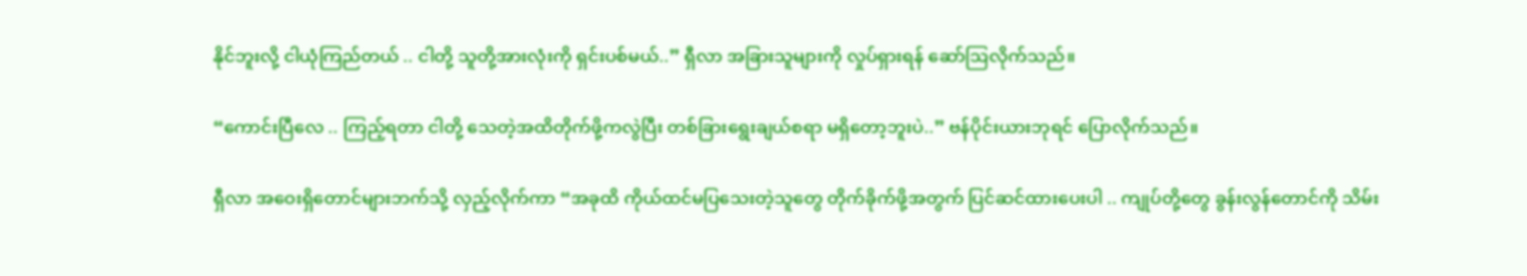နိုင်ဘူးလို့ ငါယုံကြည်တယ် .. ငါတို့ သူတို့အားလုံးကို ရှင်းပစ်မယ်..” ရှီလာ အခြားသူများကို လှုပ်ရှားရန် ဆော်ဩလိုက်သည်။

“ကောင်းပြီလေ .. ကြည့်ရတာ ငါတို့ သေတဲ့အထိတိုက်ဖို့ကလွဲပြီး တစ်ခြားရွေးချယ်စရာ မရှိတော့ဘူးပဲ..” ဗန်ပိုင်းယားဘုရင် ပြောလိုက်သည်။

ရှီလာ အဝေးရှိတောင်များဘက်သို့ လှည့်လိုက်ကာ “အခုထိ ကိုယ်ထင်မပြသေးတဲ့သူတွေ တိုက်ခိုက်ဖို့အတွက် ပြင်ဆင်ထားပေးပါ .. ကျုပ်တို့တွေ ခွန်းလွန်တောင်ကို သိမ်း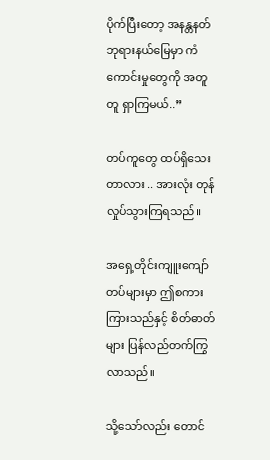ပိုက်ပြီးတော့ အနန္တနတ်ဘုရားနယ်မြေမှာ ကံကောင်းမှုတွေကို အတူတူ ရှာကြမယ်..”

တပ်ကူတွေ ထပ်ရှိသေးတာလား .. အားလုံး တုန်လှုပ်သွားကြရသည်။

အရှေ့တိုင်းကျူးကျော်တပ်များမှာ ဤစကားကြားသည်နှင့် စိတ်ဓာတ်များ ပြန်လည်တက်ကြွလာသည်။

သို့သော်လည်း တောင်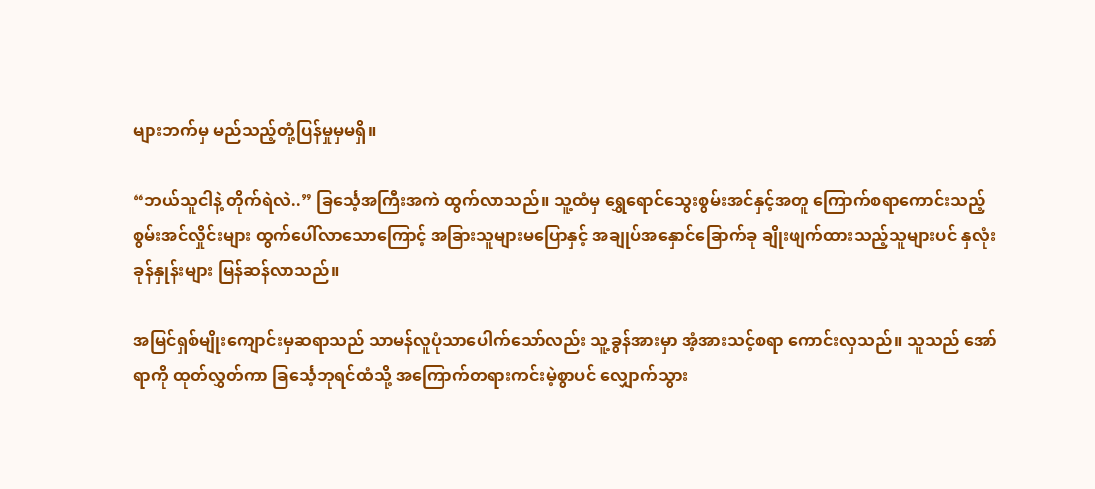များဘက်မှ မည်သည့်တုံ့ပြန်မှုမှမရှိ။

“ဘယ်သူငါနဲ့ တိုက်ရဲလဲ..” ခြင်္သေ့အကြီးအကဲ ထွက်လာသည်။ သူ့ထံမှ ရွှေရောင်သွေးစွမ်းအင်နှင့်အတူ ကြောက်စရာကောင်းသည့် စွမ်းအင်လှိုင်းများ ထွက်ပေါ်လာသောကြောင့် အခြားသူများမပြောနှင့် အချုပ်အနှောင်ခြောက်ခု ချိုးဖျက်ထားသည့်သူများပင် နှလုံးခုန်နှုန်းများ မြန်ဆန်လာသည်။

အမြင်ရှစ်မျိုးကျောင်းမှဆရာသည် သာမန်လူပုံသာပေါက်သော်လည်း သူ့ခွန်အားမှာ အံ့အားသင့်စရာ ကောင်းလှသည်။ သူသည် အော်ရာကို ထုတ်လွှတ်ကာ ခြင်္သေ့ဘုရင်ထံသို့ အကြောက်တရားကင်းမဲ့စွာပင် လျှောက်သွား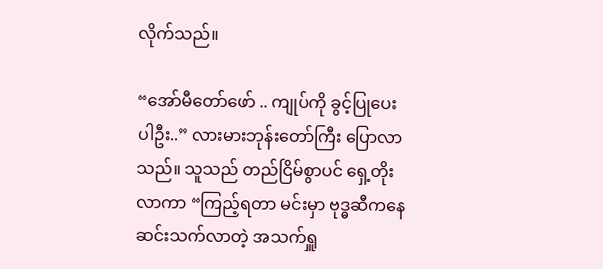လိုက်သည်။

“အော်မီတော်ဖော် .. ကျုပ်ကို ခွင့်ပြုပေးပါဦး..” လားမားဘုန်းတော်ကြီး ပြောလာသည်။ သူသည် တည်ငြိမ်စွာပင် ရှေ့တိုးလာကာ “ကြည့်ရတာ မင်းမှာ ဗုဒ္ဓဆီကနေ ဆင်းသက်လာတဲ့ အသက်ရှူ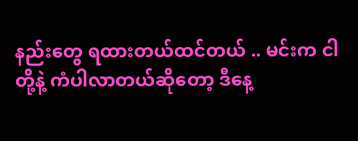နည်းတွေ ရထားတယ်ထင်တယ် .. မင်းက ငါတို့နဲ့ ကံပါလာတယ်ဆိုတော့ ဒီနေ့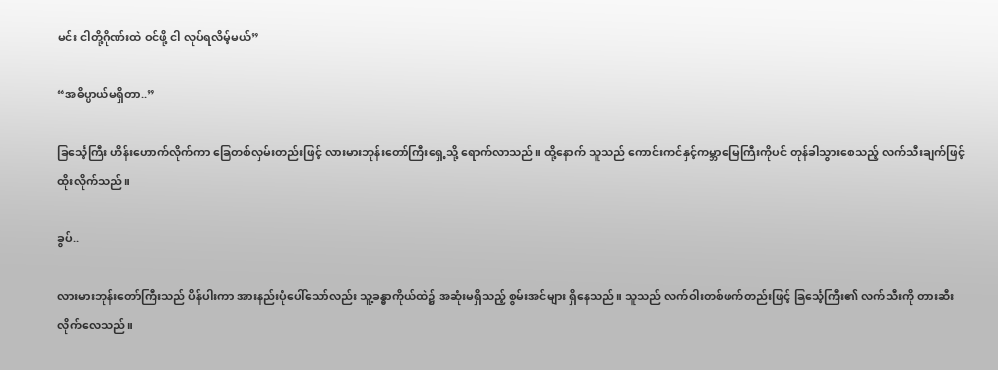မင်း ငါတို့ဂိုဏ်းထဲ ဝင်ဖို့ ငါ လုပ်ရလိမ့်မယ်”

“အဓိပ္ပာယ်မရှိတာ..”

ခြင်္သေ့ကြီး ဟိန်းဟောက်လိုက်ကာ‌ ခြေတစ်လှမ်းတည်းဖြင့် လားမားဘုန်းတော်ကြီးရှေ့သို့ ရောက်လာသည်။ ထို့နောက် သူသည် ကောင်းကင်နှင့်ကမ္ဘာမြေကြီးကိုပင် တုန်ခါသွားစေသည့် လက်သီးချက်ဖြင့် ထိုးလိုက်သည်။

ခွပ်..

လားမားဘုန်းတော်ကြီးသည် ပိန်ပါးကာ အားနည်းပုံပေါ်သော်လည်း သူ့ခန္ဓာကိုယ်ထဲ၌ အဆုံးမရှိသည့် စွမ်းအင်များ ရှိနေသည်။ သူသည် လက်ဝါးတစ်ဖက်တည်းဖြင့် ခြင်္သေ့ကြီး၏ လက်သီးကို တားဆီးလိုက်လေသည်။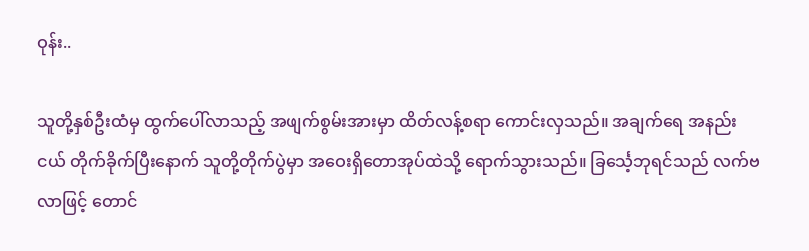ဝုန်း..

သူတို့နှစ်ဦးထံမှ ထွက်ပေါ်လာသည့် အဖျက်စွမ်းအားမှာ ထိတ်လန့်စရာ ကောင်းလှသည်။ အချက်ရေ အနည်းငယ် တိုက်ခိုက်ပြီးနောက် သူတို့တိုက်ပွဲမှာ အဝေးရှိတောအုပ်ထဲသို့ ရောက်သွားသည်။ ခြင်္သေ့ဘုရင်သည် လက်ဗလာဖြင့် တောင်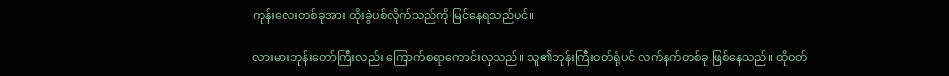ကုန်းလေးတစ်ခုအား ထိုးခွဲပစ်လိုက်သည်ကို မြင်နေရသည်ပင်။

လားမားဘုန်းတော်ကြီးလည်း ကြောက်စရာကောင်းလှသည်။ သူ၏ဘုန်းကြီးဝတ်ရုံပင် လက်နက်တစ်ခု ဖြစ်နေသည်။ ထိုဝတ်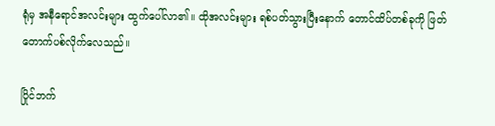ရုံမှ အနီရောင်အလင်းများ ထွက်ပေါ်လာ၏။ ထိုအလင်းများ ရစ်ပတ်သွားပြီးနောက် တောင်ထိပ်တစ်ခုကို ဖြတ်တောက်ပစ်လိုက်လေသည်။

ပြိုင်ဘက်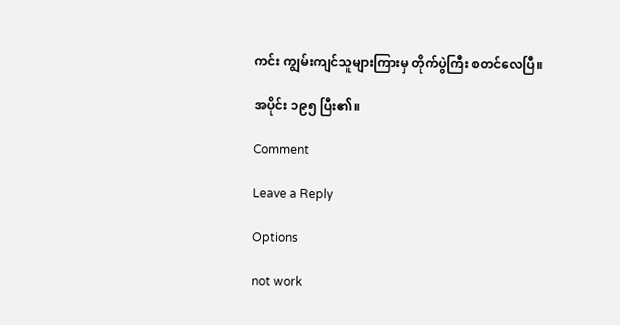ကင်း ကျွမ်းကျင်သူများကြားမှ တိုက်ပွဲကြီး စတင်လေပြီ။

အပိုင်း ၁၉၅ ပြီး၏။

Comment

Leave a Reply

Options

not work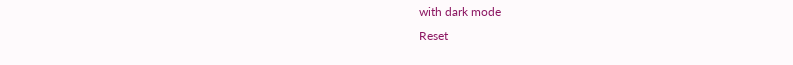with dark mode
Reset